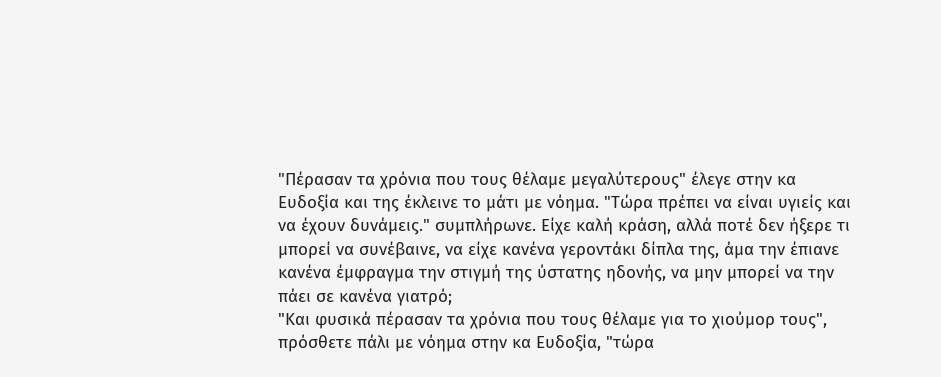"Πέρασαν τα χρόνια που τους θέλαμε μεγαλύτερους" έλεγε στην κα Ευδοξία και της έκλεινε το μάτι με νόημα. "Τώρα πρέπει να είναι υγιείς και να έχουν δυνάμεις." συμπλήρωνε. Είχε καλή κράση, αλλά ποτέ δεν ήξερε τι μπορεί να συνέβαινε, να είχε κανένα γεροντάκι δίπλα της, άμα την έπιανε κανένα έμφραγμα την στιγμή της ύστατης ηδονής, να μην μπορεί να την πάει σε κανένα γιατρό;
"Και φυσικά πέρασαν τα χρόνια που τους θέλαμε για το χιούμορ τους", πρόσθετε πάλι με νόημα στην κα Ευδοξία, "τώρα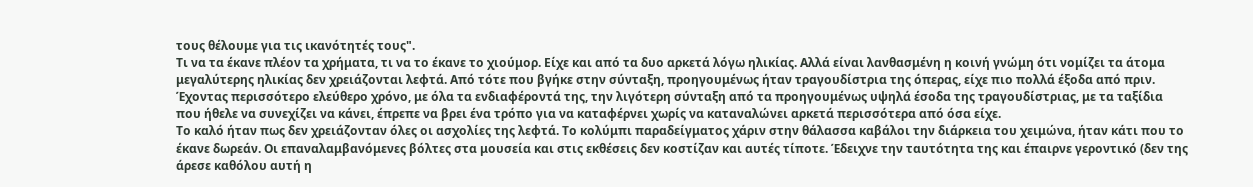τους θέλουμε για τις ικανότητές τους".
Τι να τα έκανε πλέον τα χρήματα, τι να το έκανε το χιούμορ. Είχε και από τα δυο αρκετά λόγω ηλικίας. Αλλά είναι λανθασμένη η κοινή γνώμη ότι νομίζει τα άτομα μεγαλύτερης ηλικίας δεν χρειάζονται λεφτά. Από τότε που βγήκε στην σύνταξη, προηγουμένως ήταν τραγουδίστρια της όπερας, είχε πιο πολλά έξοδα από πριν. Έχοντας περισσότερο ελεύθερο χρόνο, με όλα τα ενδιαφέροντά της, την λιγότερη σύνταξη από τα προηγουμένως υψηλά έσοδα της τραγουδίστριας, με τα ταξίδια που ήθελε να συνεχίζει να κάνει, έπρεπε να βρει ένα τρόπο για να καταφέρνει χωρίς να καταναλώνει αρκετά περισσότερα από όσα είχε.
Το καλό ήταν πως δεν χρειάζονταν όλες οι ασχολίες της λεφτά. Το κολύμπι παραδείγματος χάριν στην θάλασσα καβάλοι την διάρκεια του χειμώνα, ήταν κάτι που το έκανε δωρεάν. Οι επαναλαμβανόμενες βόλτες στα μουσεία και στις εκθέσεις δεν κοστίζαν και αυτές τίποτε. Έδειχνε την ταυτότητα της και έπαιρνε γεροντικό (δεν της άρεσε καθόλου αυτή η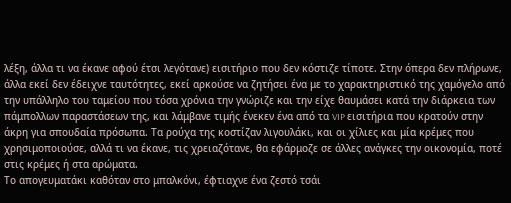λέξη, άλλα τι να έκανε αφού έτσι λεγότανε) εισιτήριο που δεν κόστιζε τίποτε. Στην όπερα δεν πλήρωνε, άλλα εκεί δεν έδειχνε ταυτότητες, εκεί αρκούσε να ζητήσει ένα με το χαρακτηριστικό της χαμόγελο από την υπάλληλο του ταμείου που τόσα χρόνια την γνώριζε και την είχε θαυμάσει κατά την διάρκεια των πάμπολλων παραστάσεων της, και λάμβανε τιμής ένεκεν ένα από τα VIP εισιτήρια που κρατούν στην άκρη για σπουδαία πρόσωπα. Τα ρούχα της κοστίζαν λιγουλάκι, και οι χίλιες και μία κρέμες που χρησιμοποιούσε, αλλά τι να έκανε, τις χρειαζότανε, θα εφάρμοζε σε άλλες ανάγκες την οικονομία, ποτέ στις κρέμες ή στα αρώματα.
Το απογευματάκι καθόταν στο μπαλκόνι, έφτιαχνε ένα ζεστό τσάι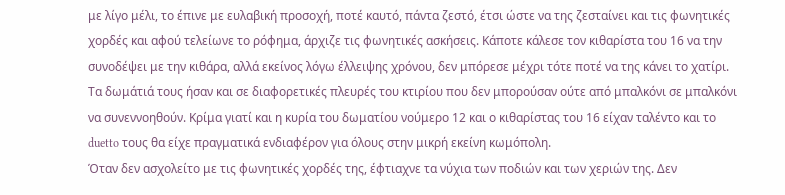με λίγο μέλι, το έπινε με ευλαβική προσοχή, ποτέ καυτό, πάντα ζεστό, έτσι ώστε να της ζεσταίνει και τις φωνητικές χορδές και αφού τελείωνε το ρόφημα, άρχιζε τις φωνητικές ασκήσεις. Κάποτε κάλεσε τον κιθαρίστα του 16 να την συνοδέψει με την κιθάρα, αλλά εκείνος λόγω έλλειψης χρόνου, δεν μπόρεσε μέχρι τότε ποτέ να της κάνει το χατίρι. Τα δωμάτιά τους ήσαν και σε διαφορετικές πλευρές του κτιρίου που δεν μπορούσαν ούτε από μπαλκόνι σε μπαλκόνι να συνεννοηθούν. Κρίμα γιατί και η κυρία του δωματίου νούμερο 12 και ο κιθαρίστας του 16 είχαν ταλέντο και το duetto τους θα είχε πραγματικά ενδιαφέρον για όλους στην μικρή εκείνη κωμόπολη.
Όταν δεν ασχολείτο με τις φωνητικές χορδές της, έφτιαχνε τα νύχια των ποδιών και των χεριών της. Δεν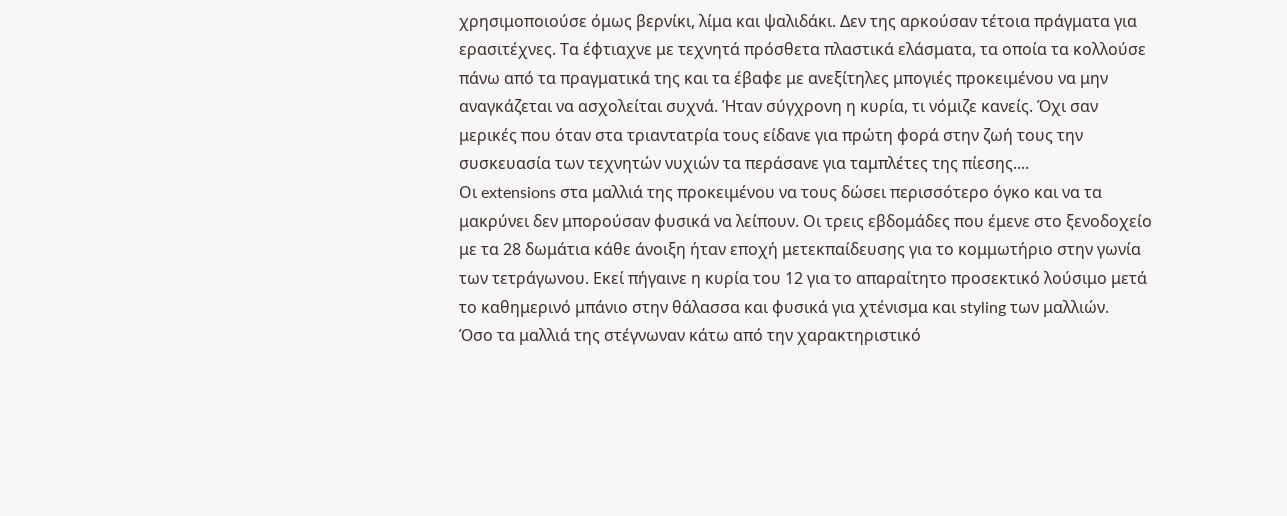χρησιμοποιούσε όμως βερνίκι, λίμα και ψαλιδάκι. Δεν της αρκούσαν τέτοια πράγματα για ερασιτέχνες. Τα έφτιαχνε με τεχνητά πρόσθετα πλαστικά ελάσματα, τα οποία τα κολλούσε πάνω από τα πραγματικά της και τα έβαφε με ανεξίτηλες μπογιές προκειμένου να μην αναγκάζεται να ασχολείται συχνά. Ήταν σύγχρονη η κυρία, τι νόμιζε κανείς. Όχι σαν μερικές που όταν στα τριαντατρία τους είδανε για πρώτη φορά στην ζωή τους την συσκευασία των τεχνητών νυχιών τα περάσανε για ταμπλέτες της πίεσης....
Οι extensions στα μαλλιά της προκειμένου να τους δώσει περισσότερο όγκο και να τα μακρύνει δεν μπορούσαν φυσικά να λείπουν. Οι τρεις εβδομάδες που έμενε στο ξενοδοχείο με τα 28 δωμάτια κάθε άνοιξη ήταν εποχή μετεκπαίδευσης για το κομμωτήριο στην γωνία των τετράγωνου. Εκεί πήγαινε η κυρία του 12 για το απαραίτητο προσεκτικό λούσιμο μετά το καθημερινό μπάνιο στην θάλασσα και φυσικά για χτένισμα και styling των μαλλιών.
Όσο τα μαλλιά της στέγνωναν κάτω από την χαρακτηριστικό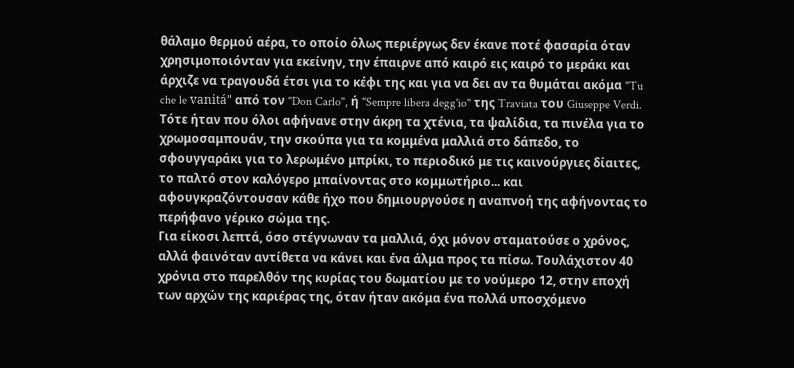θάλαμο θερμού αέρα, το οποίο όλως περιέργως δεν έκανε ποτέ φασαρία όταν χρησιμοποιόνταν για εκείνην, την έπαιρνε από καιρό εις καιρό το μεράκι και άρχιζε να τραγουδά έτσι για το κέφι της και για να δει αν τα θυμάται ακόμα "Tu che le vanitá" από τον "Don Carlo", ή "Sempre libera degg'io" της Traviata του Giuseppe Verdi. Τότε ήταν που όλοι αφήνανε στην άκρη τα χτένια, τα ψαλίδια, τα πινέλα για το χρωμοσαμπουάν, την σκούπα για τα κομμένα μαλλιά στο δάπεδο, το σφουγγαράκι για το λερωμένο μπρίκι, το περιοδικό με τις καινούργιες δίαιτες, το παλτό στον καλόγερο μπαίνοντας στο κομμωτήριο... και αφουγκραζόντουσαν κάθε ήχο που δημιουργούσε η αναπνοή της αφήνοντας το περήφανο γέρικο σώμα της.
Για είκοσι λεπτά, όσο στέγνωναν τα μαλλιά, όχι μόνον σταματούσε ο χρόνος, αλλά φαινόταν αντίθετα να κάνει και ένα άλμα προς τα πίσω. Τουλάχιστον 40 χρόνια στο παρελθόν της κυρίας του δωματίου με το νούμερο 12, στην εποχή των αρχών της καριέρας της, όταν ήταν ακόμα ένα πολλά υποσχόμενο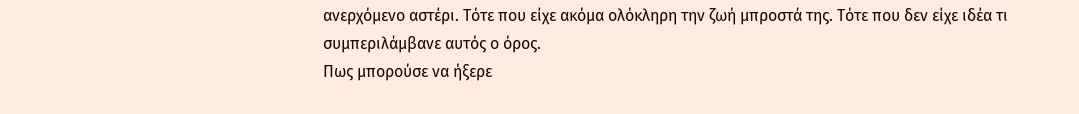ανερχόμενο αστέρι. Τότε που είχε ακόμα ολόκληρη την ζωή μπροστά της. Tότε που δεν είχε ιδέα τι συμπεριλάμβανε αυτός ο όρος.
Πως μπορούσε να ήξερε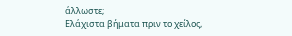άλλωστε;
Ελάχιστα βήματα πριν το χείλος,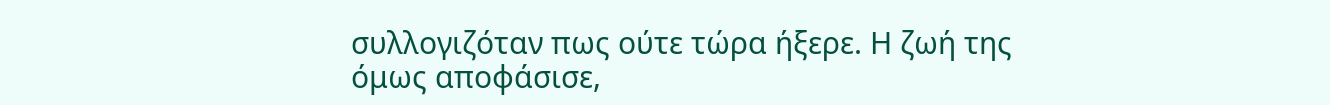συλλογιζόταν πως ούτε τώρα ήξερε. Η ζωή της όμως αποφάσισε,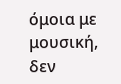όμοια με μουσική, δεν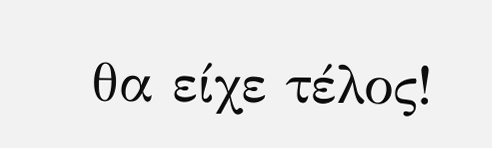θα είχε τέλος!